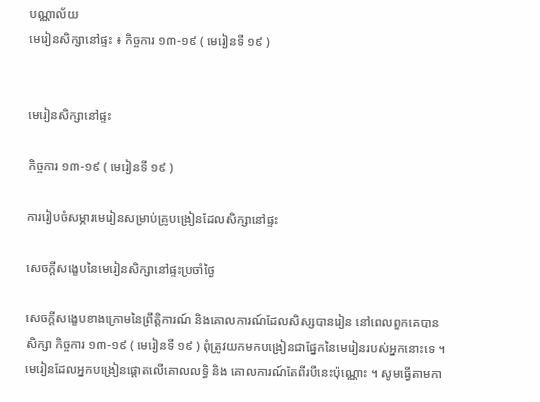បណ្ណាល័យ
មេរៀនសិក្សានៅផ្ទះ ៖ កិច្ចការ ១៣-១៩ ( មេរៀនទី ១៩ )


មេរៀនសិក្សានៅផ្ទះ

កិច្ចការ ១៣-១៩ ( មេរៀនទី ១៩ )

ការរៀបចំសម្ភារមេរៀនសម្រាប់គ្រូបង្រៀនដែលសិក្សានៅផ្ទះ

សេចក្ដីសង្ខេបនៃមេរៀនសិក្សានៅផ្ទះប្រចាំថ្ងៃ

សេចក្ដីសង្ខេបខាងក្រោមនៃព្រឹត្តិការណ៍ និងគោលការណ៍ដែលសិស្សបានរៀន នៅពេលពួកគេបានសិក្សា កិច្ចការ ១៣-១៩ ( មេរៀនទី ១៩ ) ពុំត្រូវយកមកបង្រៀនជាផ្នែកនៃមេរៀនរបស់អ្នកនោះទេ ។ មេរៀនដែលអ្នកបង្រៀនផ្ដោតលើគោលលទ្ធិ និង គោលការណ៍តែពីរបីនេះប៉ុណ្ណោះ ។ សូមធ្វើតាមកា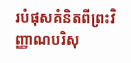របំផុសគំនិតពីព្រះវិញ្ញាណបរិសុ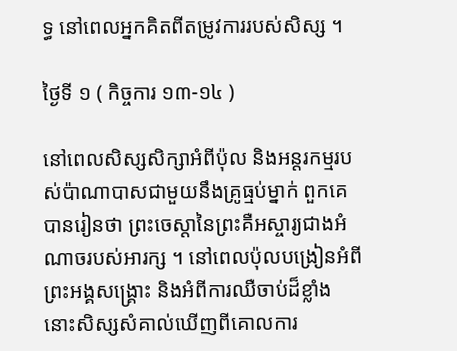ទ្ធ នៅពេលអ្នកគិតពីតម្រូវការរបស់សិស្ស ។

ថ្ងៃទី ១ ( កិច្ចការ ១៣-១៤ )

នៅពេលសិស្សសិក្សាអំពីប៉ុល និងអន្តរកម្មរបស់ប៉ាណាបាសជាមួយនឹងគ្រូធ្មប់ម្នាក់ ពួកគេបានរៀនថា ព្រះចេស្ដានៃព្រះគឺអស្ចារ្យជាងអំណាចរបស់អារក្ស ។ នៅពេលប៉ុលបង្រៀនអំពីព្រះអង្គសង្គ្រោះ និងអំពីការឈឺចាប់ដ៏ខ្លាំង នោះសិស្សសំគាល់ឃើញពីគោលការ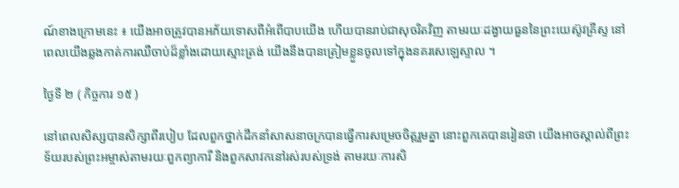ណ៍ខាងក្រោមនេះ ៖ យើងអាចត្រូវបានអភ័យទោសពីអំពើបាបយើង ហើយបានរាប់ជាសុចរិតវិញ តាមរយៈដង្វាយធួននៃព្រះយេស៊ូវគ្រីស្ទ នៅពេលយើងឆ្លងកាត់ការឈឺចាប់ដ៏ខ្លាំងដោយស្មោះត្រង់ យើងនឹងបានត្រៀមខ្លួនចូលទៅក្នុងនគរសេឡេស្ទាល ។

ថ្ងៃទី ២ ( កិច្ចការ ១៥ )

នៅពេលសិស្សបានសិក្សាពីរបៀប ដែលពួកថ្នាក់ដឹកនាំសាសនាចក្របានធ្វើការសម្រេចចិត្តរួមគ្នា នោះពួកគេបានរៀនថា យើងអាចស្គាល់ពីព្រះទ័យរបស់ព្រះអម្ចាស់តាមរយៈពួកព្យាការី និងពួកសាវកនៅរស់របស់ទ្រង់ តាមរយៈការសិ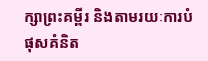ក្សាព្រះគម្ពីរ និងតាមរយៈការបំផុសគំនិត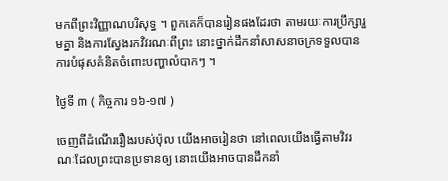មកពីព្រះវិញ្ញាណបរិសុទ្ធ ។ ពួកគេក៏បានរៀនផងដែរថា តាមរយៈការប្រឹក្សារួមគ្នា និងការស្វែងរកវិវរណៈពីព្រះ នោះថ្នាក់ដឹកនាំសាសនាចក្រទទួលបានការបំផុសគំនិតចំពោះបញ្ហាលំបាកៗ ។

ថ្ងៃទី ៣ ( កិច្ចការ ១៦-១៧ )

ចេញពីដំណើររឿងរបស់ប៉ុល យើងអាចរៀនថា នៅពេលយើងធ្វើតាមវិវរណៈដែលព្រះបានប្រទានឲ្យ នោះយើងអាចបានដឹកនាំ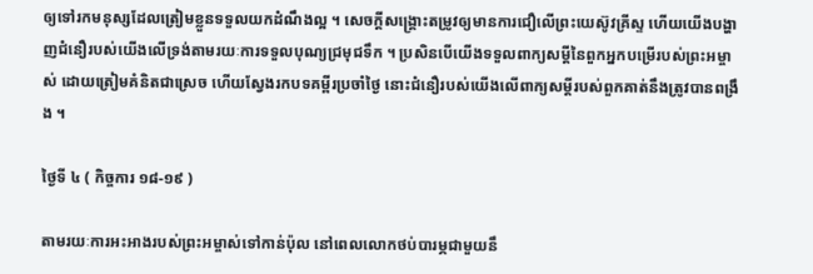ឲ្យទៅរកមនុស្សដែលត្រៀមខ្លួនទទួលយកដំណឹងល្អ ។ សេចក្ដីសង្គ្រោះតម្រូវឲ្យមានការជឿលើព្រះយេស៊ូវគ្រីស្ទ ហើយយើងបង្ហាញជំនឿរបស់យើងលើទ្រង់តាមរយៈការទទួលបុណ្យជ្រមុជទឹក ។ ប្រសិនបើយើងទទួលពាក្យសម្ដីនៃពួកអ្នកបម្រើរបស់ព្រះអម្ចាស់ ដោយត្រៀមគំនិតជាស្រេច ហើយស្វែងរកបទគម្ពីរប្រចាំថ្ងៃ នោះជំនឿរបស់យើងលើពាក្យសម្ដីរបស់ពួកគាត់នឹងត្រូវបានពង្រឹង ។

ថ្ងៃទី ៤ ( កិច្ចការ ១៨-១៩ )

តាមរយៈការអះអាងរបស់ព្រះអម្ចាស់ទៅកាន់ប៉ុល នៅពេលលោកថប់បារម្ភជាមួយនឹ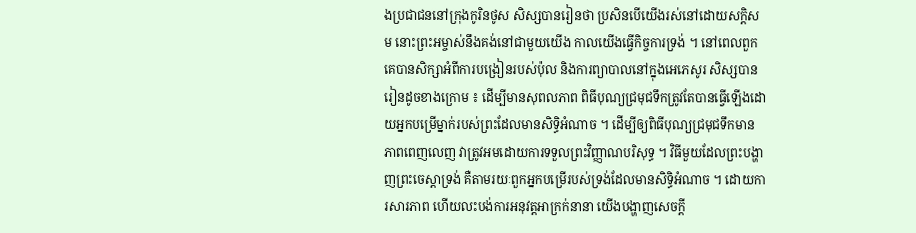ងប្រជាជននៅក្រុងកូរិនថូស សិស្សបានរៀនថា ប្រសិនបើយើងរស់នៅដោយសក្ដិសម នោះព្រះអម្ចាស់នឹងគង់នៅជាមួយយើង កាលយើងធ្វើកិច្ចការទ្រង់ ។ នៅពេលពួកគេបានសិក្សាអំពីការបង្រៀនរបស់ប៉ុល និងការព្យាបាលនៅក្នុងអេភេសូរ សិស្សបានរៀនដូចខាងក្រោម ៖ ដើម្បីមានសុពលភាព ពិធីបុណ្យជ្រមុជទឹកត្រូវតែបានធ្វើឡើងដោយអ្នកបម្រើម្នាក់របស់ព្រះដែលមានសិទ្ធិអំណាច ។ ដើម្បីឲ្យពិធីបុណ្យជ្រមុជទឹកមានភាពពេញលេញ វាត្រូវអមដោយការទទួលព្រះវិញ្ញាណបរិសុទ្ធ ។ វិធីមួយដែលព្រះបង្ហាញព្រះចេស្ដាទ្រង់ គឺតាមរយៈពួកអ្នកបម្រើរបស់ទ្រង់ដែលមានសិទ្ធិអំណាច ។ ដោយការសារភាព ហើយលះបង់ការអនុវត្តអាក្រក់នានា យើងបង្ហាញសេចក្ដី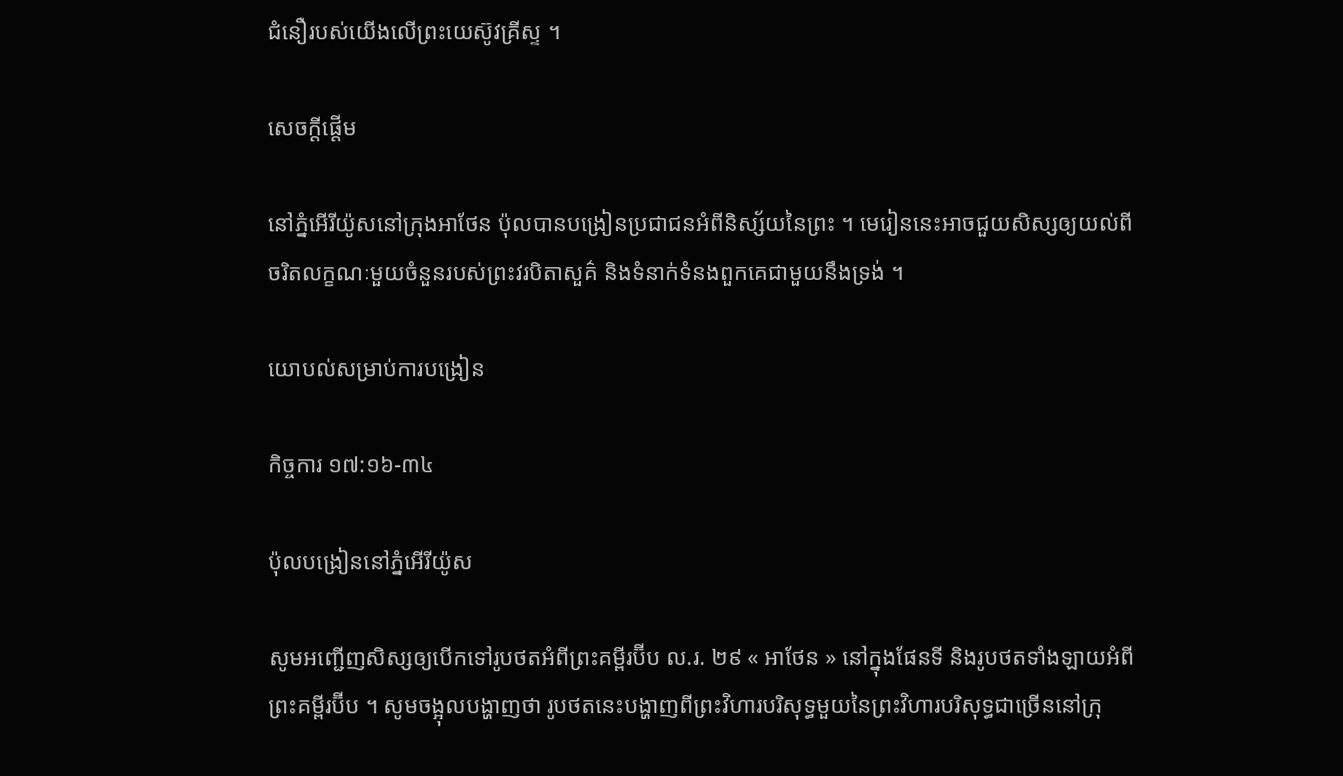ជំនឿរបស់យើងលើព្រះយេស៊ូវគ្រីស្ទ ។

សេចក្ដីផ្ដើម

នៅភ្នំអើរីយ៉ូសនៅក្រុងអាថែន ប៉ុលបានបង្រៀនប្រជាជនអំពីនិស្ស័យនៃព្រះ ។ មេរៀននេះអាចជួយសិស្សឲ្យយល់ពីចរិតលក្ខណៈមួយចំនួនរបស់ព្រះវរបិតាសួគ៌ និងទំនាក់ទំនងពួកគេជាមួយនឹងទ្រង់ ។

យោបល់សម្រាប់ការបង្រៀន

កិច្ចការ ១៧:១៦-៣៤

ប៉ុលបង្រៀននៅភ្នំអើរីយ៉ូស

សូមអញ្ជើញសិស្សឲ្យបើកទៅរូបថតអំពីព្រះគម្ពីរប៊ីប ល.រ. ២៩ « អាថែន » នៅក្នុងផែនទី និងរូបថតទាំងឡាយអំពីព្រះគម្ពីរប៊ីប ។ សូមចង្អុលបង្ហាញថា រូបថតនេះបង្ហាញពីព្រះវិហារបរិសុទ្ធមួយនៃព្រះវិហារបរិសុទ្ធជាច្រើននៅក្រុ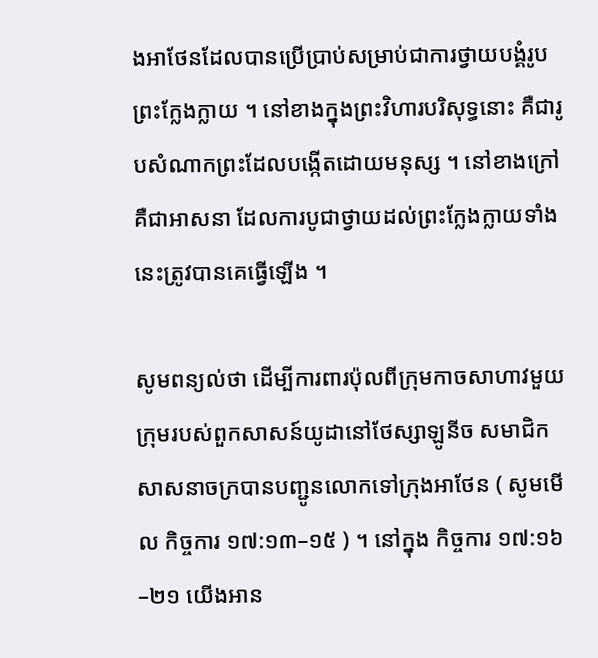ងអាថែនដែលបានប្រើប្រាប់សម្រាប់ជាការថ្វាយបង្គំរូបព្រះក្លែងក្លាយ ។ នៅខាងក្នុងព្រះវិហារបរិសុទ្ធនោះ គឺជារូបសំណាកព្រះដែលបង្កើតដោយមនុស្ស ។ នៅខាងក្រៅគឺជាអាសនា ដែលការបូជាថ្វាយដល់ព្រះក្លែងក្លាយទាំងនេះត្រូវបានគេធ្វើឡើង ។

សូមពន្យល់ថា ដើម្បីការពារប៉ុលពីក្រុមកាចសាហាវមួយក្រុមរបស់ពួកសាសន៍យូដានៅថែស្សាឡូនីច សមាជិកសាសនាចក្របានបញ្ជូនលោកទៅក្រុងអាថែន ( សូមមើល កិច្ចការ ១៧:១៣–១៥ ) ។ នៅក្នុង កិច្ចការ ១៧:១៦–២១ យើងអាន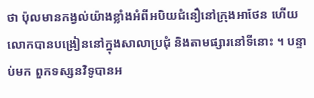ថា ប៉ុលមានកង្វល់យ៉ាងខ្លាំងអំពីអបិយជំនឿនៅក្រុងអាថែន ហើយលោកបានបង្រៀននៅក្នុងសាលាប្រជុំ និងតាមផ្សារនៅទីនោះ ។ បន្ទាប់មក ពួកទស្សនវិទូបានអ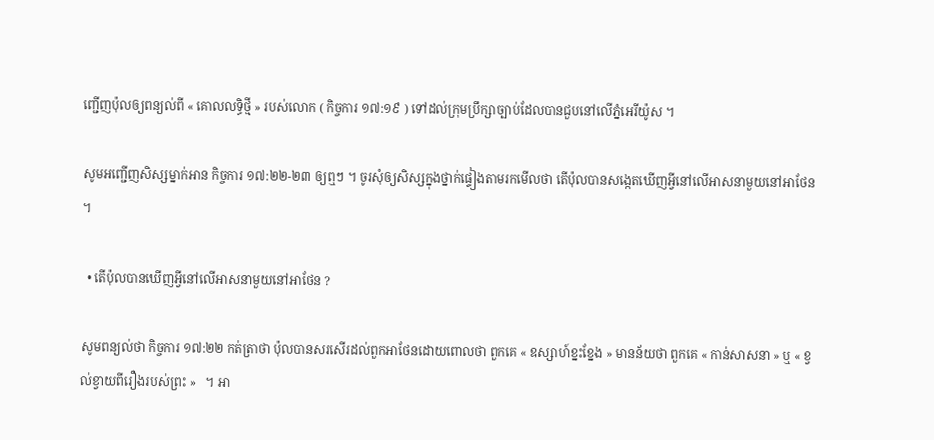ញ្ជើញប៉ុលឲ្យពន្យល់ពី « គោលលទ្ធិថ្មី » របស់លោក ( កិច្ចការ ១៧:១៩ ) ទៅដល់ក្រុមប្រឹក្សាច្បាប់ដែលបានជួបនៅលើភ្នំអេរីយ៉ូស ។

សូមអញ្ជើញសិស្សម្នាក់អាន កិច្ចការ ១៧:២២-២៣ ឲ្យឮៗ ។ ចូរសុំឲ្យសិស្សក្នុងថ្នាក់ផ្ទៀងតាមរកមើលថា តើប៉ុលបានសង្កេតឃើញអ្វីនៅលើអាសនាមួយនៅអាថែន ។

  • តើប៉ុលបានឃើញអ្វីនៅលើអាសនាមួយនៅអាថែន ?

សូមពន្យល់ថា កិច្ចការ ១៧:២២ កត់ត្រាថា ប៉ុលបានសរសើរដល់ពួកអាថែនដោយពោលថា ពួកគេ « ឧស្សាហ៍ខ្នះខ្នែង » មានន័យថា ពួកគេ « កាន់សាសនា » ឬ « ខ្វល់ខ្វាយពីរឿងរបស់ព្រះ »   ។ អា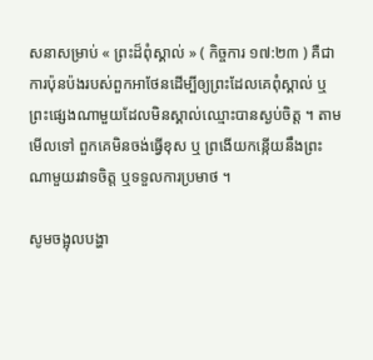សនាសម្រាប់ « ព្រះដ៏ពុំស្គាល់ » ( កិច្ចការ ១៧:២៣ ) គឺជាការប៉ុនប៉ងរបស់ពួកអាថែនដើម្បីឲ្យព្រះដែលគេពុំស្គាល់ ឬព្រះផ្សេងណាមួយដែលមិនស្គាល់ឈ្មោះបានស្ងប់ចិត្ត ។ តាមមើលទៅ ពួកគេមិនចង់ធ្វើខុស ឬ ព្រងើយកន្កើយនឹងព្រះណាមួយរវាទចិត្ត ឬទទួលការប្រមាថ ។

សូមចង្អុលបង្ហា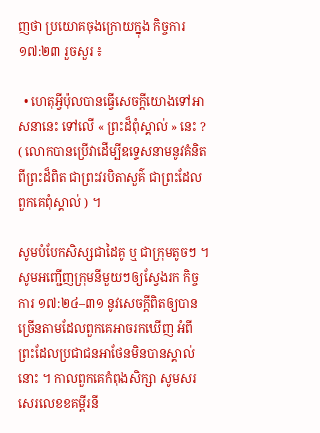ញថា ប្រយោគចុងក្រោយក្នុង កិច្ចការ ១៧:២៣ រួចសួរ ៖

  • ហេតុអ្វីប៉ុលបានធ្វើសេចក្ដីយោងទៅអាសនានេះ ទៅលើ « ព្រះដ៏ពុំស្គាល់ » នេះ ? ( លោកបានប្រើវាដើម្បីឧទ្ទេសនាមនូវគំនិតពីព្រះដ៏ពិត ជាព្រះវរបិតាសួគ៌ ជាព្រះដែលពួកគេពុំស្គាល់ ) ។

សូមបំបែកសិស្សជាដៃគូ ឬ ជាក្រុមតូចៗ ។ សូមអញ្ជើញក្រុមនីមួយៗឲ្យស្វែងរក កិច្ចការ ១៧:២៤–៣១ នូវសេចក្ដីពិតឲ្យបានច្រើនតាមដែលពួកគេអាចរកឃើញ អំពីព្រះដែលប្រជាជនអាថែនមិនបានស្គាល់នោះ ។ កាលពួកគេកំពុងសិក្សា សូមសរសេរលេខខគម្ពីរនី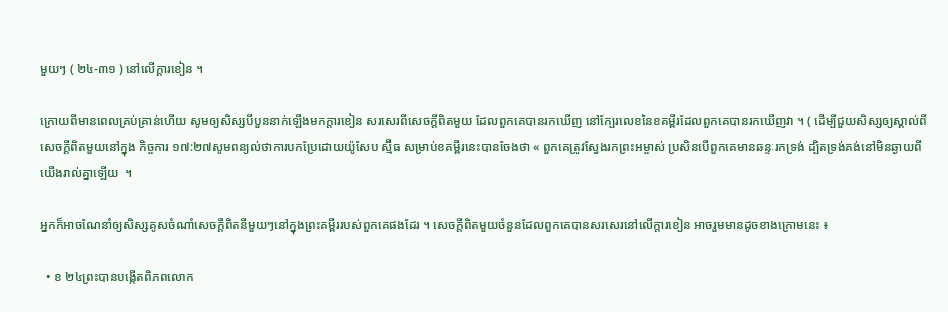មួយៗ ( ២៤-៣១ ) នៅលើក្ដារខៀន ។

ក្រោយពីមានពេលគ្រប់គ្រាន់ហើយ សូមឲ្យសិស្សបីបួននាក់ឡើងមកក្ដារខៀន សរសេរពីសេចក្ដីពិតមួយ ដែលពួកគេបានរកឃើញ នៅក្បែរលេខនៃខគម្ពីរដែលពួកគេបានរកឃើញវា ។ ( ដើម្បីជួយសិស្សឲ្យស្គាល់ពីសេចក្ដីពិតមួយនៅក្នុង កិច្ចការ ១៧:២៧សូមពន្យល់ថាការបកប្រែដោយយ៉ូសែប ស្ម៊ីធ សម្រាប់ខគម្ពីរនេះបានចែងថា « ពួកគេត្រូវស្វែងរកព្រះអម្ចាស់ ប្រសិនបើពួកគេមានឆន្ទៈរកទ្រង់ ដ្បិតទ្រង់គង់នៅមិនឆ្ងាយពីយើងរាល់គ្នាឡើយ  ។

អ្នកក៏អាចណែនាំឲ្យសិស្សគូសចំណាំសេចក្ដីពិតនីមួយៗនៅក្នុងព្រះគម្ពីររបស់ពួកគេផងដែរ ។ សេចក្តីពិតមួយចំនួនដែលពួកគេបានសរសេរនៅលើក្ដារខៀន អាចរួមមានដូចខាងក្រោមនេះ ៖

  • ខ ២៤ព្រះបានបង្កើតពិភពលោក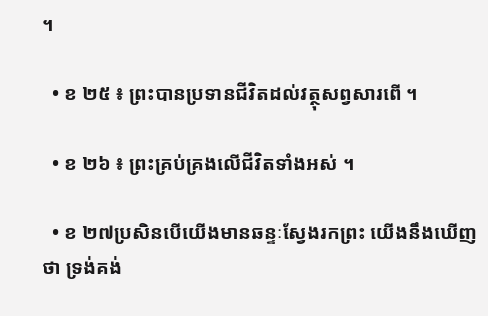។

  • ខ ២៥ ៖ ព្រះបានប្រទានជីវិតដល់វត្ថុសព្វសារពើ ។

  • ខ ២៦ ៖ ព្រះគ្រប់គ្រងលើជីវិតទាំងអស់ ។

  • ខ ២៧ប្រសិនបើយើងមានឆន្ទៈស្វែងរកព្រះ យើងនឹងឃើញថា ទ្រង់គង់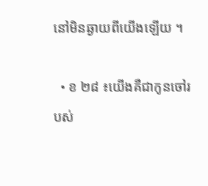នៅមិនឆ្ងាយពីយើងឡើយ ។

  • ខ ២៨ ៖យើងគឺជាកូនចៅរបស់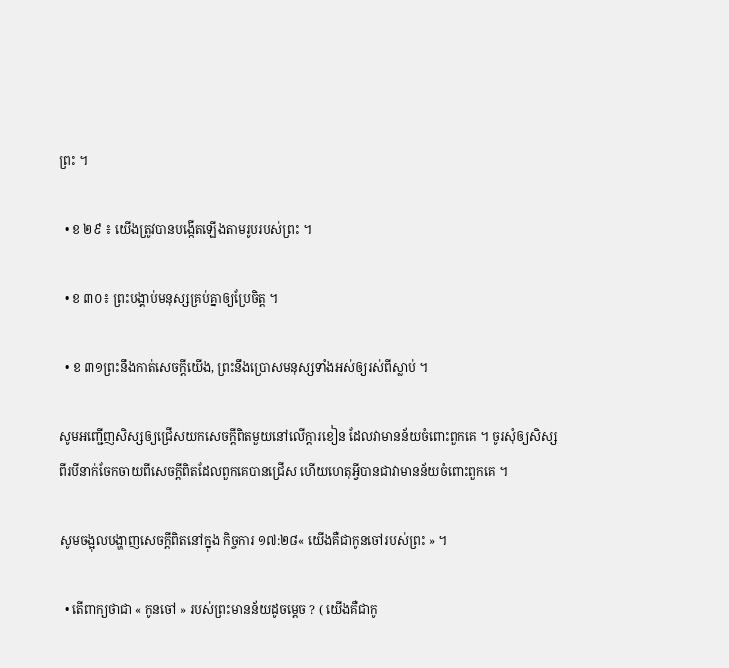ព្រះ ។

  • ខ ២៩ ៖ យើងត្រូវបានបង្កើតឡើងតាមរូបរបស់ព្រះ ។

  • ខ ៣០៖ ព្រះបង្គាប់មនុស្សគ្រប់គ្នាឲ្យប្រែចិត្ត ។

  • ខ ៣១ព្រះនឹងកាត់សេចក្ដីយើង, ព្រះនឹងប្រោសមនុស្សទាំងអស់ឲ្យរស់ពីស្លាប់ ។

សូមអញ្ជើញសិស្សឲ្យជ្រើសយកសេចក្ដីពិតមួយនៅលើក្ដារខៀន ដែលវាមានន័យចំពោះពួកគេ ។ ចូរសុំឲ្យសិស្សពីរបីនាក់ចែកចាយពីសេចក្ដីពិតដែលពួកគេបានជ្រើស ហើយហេតុអ្វីបានជាវាមានន័យចំពោះពួកគេ ។

សូមចង្អុលបង្ហាញសេចក្ដីពិតនៅក្នុង កិច្ចការ ១៧:២៨« យើងគឺជាកូនចៅរបស់ព្រះ » ។

  • តើពាក្យថាជា « កូនចៅ » របស់ព្រះមានន័យដូចម្ដេច ? ( យើងគឺជាកូ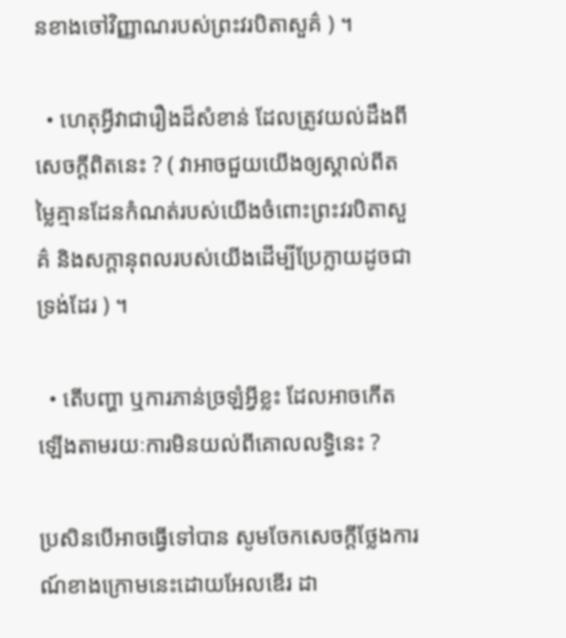នខាងចៅវិញ្ញាណរបស់ព្រះវរបិតាសួគ៌ ) ។

  • ហេតុអ្វីវាជារឿងដ៏សំខាន់ ដែលត្រូវយល់ដឹងពីសេចក្ដីពិតនេះ ? ( វាអាចជួយយើងឲ្យស្គាល់ពីតម្លៃគ្មានដែនកំណត់របស់យើងចំពោះព្រះវរបិតាសួគ៌ និងសក្ដានុពលរបស់យើងដើម្បីប្រែក្លាយដូចជាទ្រង់ដែរ ) ។

  • តើបញ្ហា ឬការភាន់ច្រឡំអ្វីខ្លះ ដែលអាចកើតឡើងតាមរយៈការមិនយល់ពីគោលលទ្ធិនេះ ?

ប្រសិនបើអាចធ្វើទៅបាន សូមចែកសេចក្ដីថ្លែងការណ៍ខាងក្រោមនេះដោយអែលឌើរ ដា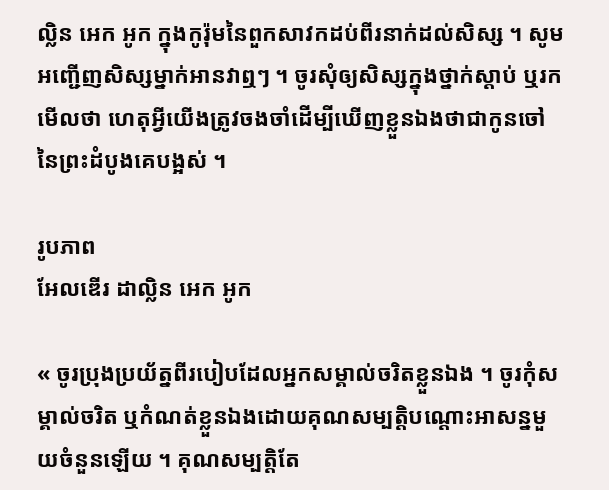ល្លិន អេក អូក ក្នុងកូរ៉ុមនៃពួកសាវកដប់ពីរនាក់ដល់សិស្ស ។ សូមអញ្ជើញសិស្សម្នាក់អានវាឮៗ ។ ចូរសុំឲ្យសិស្សក្នុងថ្នាក់ស្ដាប់ ឬរកមើលថា ហេតុអ្វីយើងត្រូវចងចាំដើម្បីឃើញខ្លួនឯងថាជាកូនចៅនៃព្រះដំបូងគេបង្អស់ ។

រូបភាព
អែលឌើរ ដាល្លិន អេក អូក

« ចូរប្រុងប្រយ័ត្នពីរបៀបដែលអ្នកសម្គាល់ចរិតខ្លួនឯង ។ ចូរកុំសម្គាល់ចរិត ឬកំណត់ខ្លួនឯងដោយគុណសម្បត្តិបណ្ដោះអាសន្នមួយចំនួនឡើយ ។ គុណសម្បត្តិតែ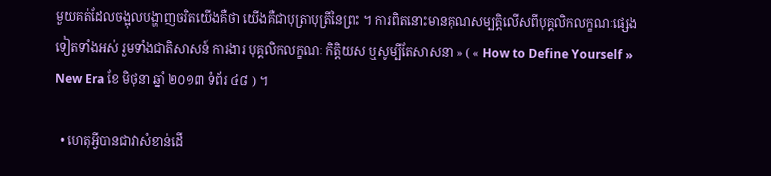មួយគត់ដែលចង្អុលបង្ហាញចរិតយើងគឺថា យើងគឺជាបុត្រាបុត្រីនៃព្រះ ។ ការពិតនោះមានគុណសម្បត្តិលើសពីបុគ្គលិកលក្ខណៈផ្សេងទៀតទាំងអស់ រួមទាំងជាតិសាសន៍ ការងារ បុគ្គលិកលក្ខណៈ កិត្តិយស ឬសូម្បីតែសាសនា » ( « How to Define Yourself » New Era ខែ មិថុនា ឆ្នាំ ២០១៣ ទំព័រ ៤៨ ) ។

  • ហេតុអ្វីបានជាវាសំខាន់ដើ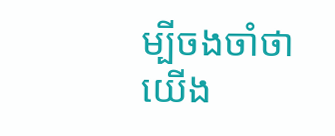ម្បីចងចាំថា យើង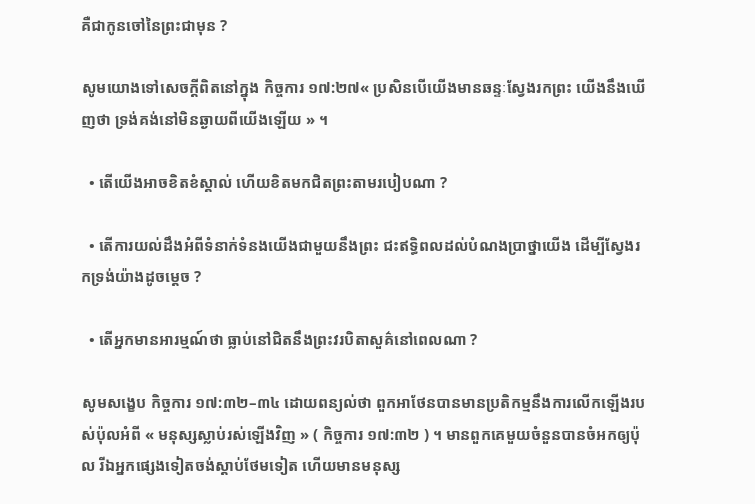គឺជាកូនចៅនៃព្រះជាមុន ?

សូមយោងទៅសេចក្ដីពិតនៅក្នុង កិច្ចការ ១៧:២៧« ប្រសិនបើយើងមានឆន្ទៈស្វែងរកព្រះ យើងនឹងឃើញថា ទ្រង់គង់នៅមិនឆ្ងាយពីយើងឡើយ » ។

  • តើយើងអាចខិតខំស្គាល់ ហើយខិតមកជិតព្រះតាមរបៀបណា ?

  • តើការយល់ដឹងអំពីទំនាក់ទំនងយើងជាមួយនឹងព្រះ ជះឥទ្ធិពលដល់បំណងប្រាថ្នាយើង ដើម្បីស្វែងរកទ្រង់យ៉ាងដូចម្ដេច ?

  • តើអ្នកមានអារម្មណ៍ថា ធ្លាប់នៅជិតនឹងព្រះវរបិតាសួគ៌នៅពេលណា ?

សូមសង្ខេប កិច្ចការ ១៧:៣២–៣៤ ដោយពន្យល់ថា ពួកអាថែនបានមានប្រតិកម្មនឹងការលើកឡើងរបស់ប៉ុលអំពី « មនុស្សស្លាប់រស់ឡើងវិញ » ( កិច្ចការ ១៧:៣២ ) ។ មានពួកគេមួយចំនួនបានចំអកឲ្យប៉ុល រីឯអ្នកផ្សេងទៀតចង់ស្ដាប់ថែមទៀត ហើយមានមនុស្ស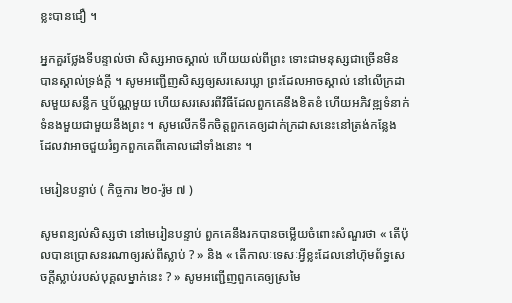ខ្លះបានជឿ ។

អ្នកគួរថ្លែងទីបន្ទាល់ថា សិស្សអាចស្គាល់ ហើយយល់ពីព្រះ ទោះជាមនុស្សជាច្រើនមិនបានស្គាល់ទ្រង់ក្ដី ។ សូមអញ្ជើញសិស្សឲ្យសរសេរឃ្លា ព្រះដែលអាចស្គាល់ នៅលើក្រដាសមួយសន្លឹក ឬប័ណ្ណមួយ ហើយសរសេរពីវិធីដែលពួកគេនឹងខិតខំ ហើយអភិវឌ្ឍទំនាក់ទំនងមួយជាមួយនឹងព្រះ ។ សូមលើកទឹកចិត្តពួកគេឲ្យដាក់ក្រដាសនេះនៅត្រង់កន្លែង ដែលវាអាចជួយរំឭកពួកគេពីគោលដៅទាំងនោះ ។

មេរៀនបន្ទាប់ ( កិច្ចការ ២០-រ៉ូម ៧ )

សូមពន្យល់សិស្សថា នៅមេរៀនបន្ទាប់ ពួកគេនឹងរកបានចម្លើយចំពោះសំណួរថា « តើប៉ុលបានប្រោសនរណាឲ្យរស់ពីស្លាប់ ? » និង « តើកាលៈទេសៈអ្វីខ្លះដែលនៅហ៊ុមព័ទ្ធសេចក្ដីស្លាប់របស់បុគ្គលម្នាក់នេះ ? » សូមអញ្ជើញពួកគេឲ្យស្រមៃ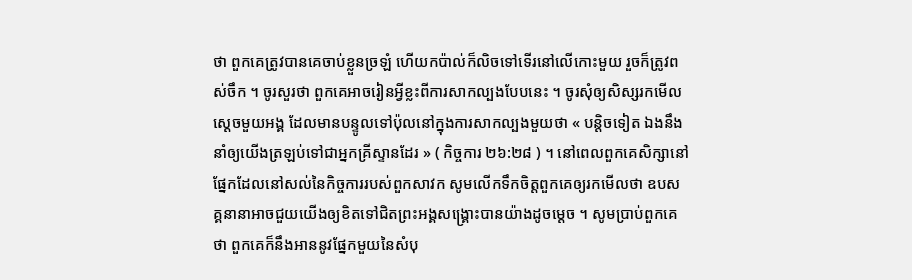ថា ពួកគេត្រូវបានគេចាប់ខ្លួនច្រឡំ ហើយកប៉ាល់ក៏លិចទៅទើរនៅលើកោះមួយ រួចក៏ត្រូវពស់ចឹក ។ ចូរសួរថា ពួកគេអាចរៀនអ្វីខ្លះពីការសាកល្បងបែបនេះ ។ ចូរសុំឲ្យសិស្សរកមើលស្ដេចមួយអង្គ ដែលមានបន្ទូលទៅប៉ុលនៅក្នុងការសាកល្បងមួយថា « បន្តិចទៀត ឯងនឹងនាំឲ្យយើងត្រឡប់ទៅជាអ្នកគ្រីស្ទានដែរ » ( កិច្ចការ ២៦:២៨ ) ។ នៅពេលពួកគេសិក្សានៅផ្នែកដែលនៅសល់នៃកិច្ចការរបស់ពួកសាវក សូមលើកទឹកចិត្តពួកគេឲ្យរកមើលថា ឧបសគ្គនានាអាចជួយយើងឲ្យខិតទៅជិតព្រះអង្គសង្គ្រោះបានយ៉ាងដូចម្ដេច ។ សូមប្រាប់ពួកគេថា ពួកគេក៏នឹងអាននូវផ្នែកមួយនៃសំបុ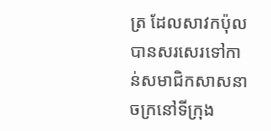ត្រ ដែលសាវកប៉ុលបានសរសេរទៅកាន់សមាជិកសាសនាចក្រនៅទីក្រុង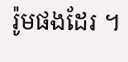រ៉ូមផងដែរ ។